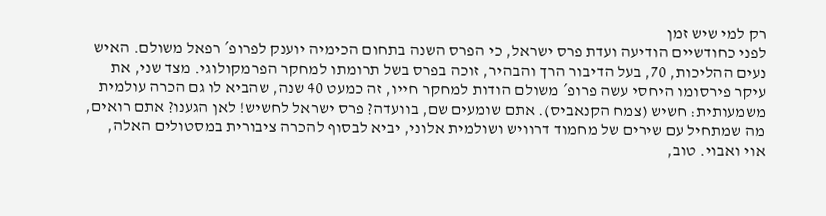רק למי שיש זמן
לפני כחודשיים הודיעה ועדת פרס ישראל, כי הפרס השנה בתחום הכימיה יוענק לפרופ´ רפאל משולם. האיש נעים ההליכות, 70, בעל הדיבור הרך והבהיר, זוכה בפרס בשל תרומתו למחקר הפרמקולוגי. מצד שני, את עיקר פירסומו היחסי עשה פרופ´ משולם הודות למחקר חייו, זה כמעט 40 שנה, שהביא לו גם הכרה עולמית משמעותית: חשיש (צמח הקנאביס). אתם שומעים שם, בוועדה? פרס ישראל לחשיש! לאן הגענו? אתם רואים, מה שמתחיל עם שירים של מחמוד דרוויש ושולמית אלוני, יביא לבסוף להכרה ציבורית במסטולים האלה, אוי ואבוי. טוב,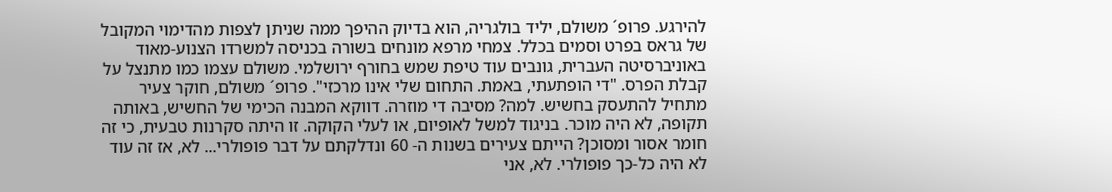להירגע. פרופ´ משולם, יליד בולגריה, הוא בדיוק ההיפך ממה שניתן לצפות מהדימוי המקובל של גראס בפרט וסמים בכלל. צמחי מרפא מונחים בשורה בכניסה למשרדו הצנוע-מאוד באוניברסיטה העברית, גונבים עוד טיפת שמש בחורף ירושלמי. משולם עצמו כמו מתנצל על קבלת הפרס. "די הופתעתי, באמת. התחום שלי אינו מרכזי". פרופ´ משולם, חוקר צעיר מתחיל להתעסק בחשיש. למה? מסיבה די מוזרה. דווקא המבנה הכימי של החשיש, באותה תקופה, לא היה מוכר. בניגוד למשל לאופיום, או לעלי הקוקה. זו היתה סקרנות טבעית, כי זה חומר אסור ומסוכן? הייתם צעירים בשנות ה- 60 ונדלקתם על דבר פופולרי... לא, אז זה עוד לא היה כל-כך פופולרי. לא, אני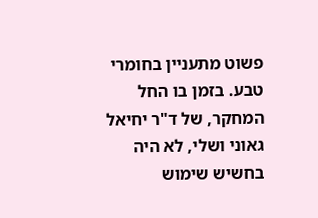פשוט מתעניין בחומרי טבע. בזמן בו החל המחקר, של ד"ר יחיאל גאוני ושלי, לא היה בחשיש שימוש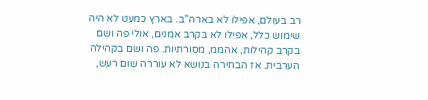רב בעולם, אפילו לא בארה"ב. בארץ כמעט לא היה שימוש כלל, אפילו לא בקרב אמנים, אולי פה ושם בקרב קהילות, אהממ, מסורתיות. פה ושם בקהילה הערבית. אז הבחירה בנושא לא עוררה שום רעש,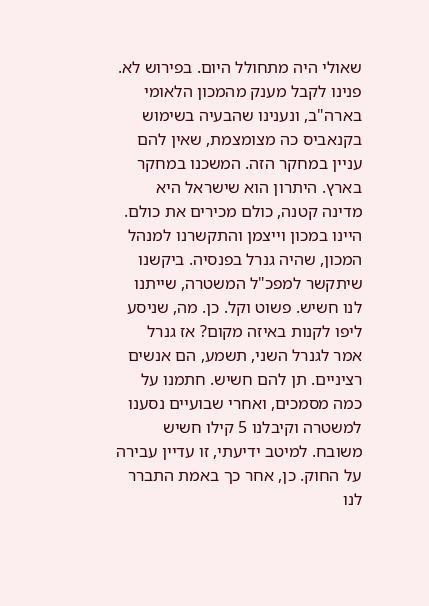שאולי היה מתחולל היום. בפירוש לא. פנינו לקבל מענק מהמכון הלאומי בארה"ב, ונענינו שהבעיה בשימוש בקנאביס כה מצומצמת, שאין להם עניין במחקר הזה. המשכנו במחקר בארץ. היתרון הוא שישראל היא מדינה קטנה, כולם מכירים את כולם. היינו במכון וייצמן והתקשרנו למנהל המכון, שהיה גנרל בפנסיה. ביקשנו שיתקשר למפכ"ל המשטרה, שייתנו לנו חשיש. פשוט וקל. כן. מה, שניסע ליפו לקנות באיזה מקום? אז גנרל אמר לגנרל השני, תשמע, הם אנשים רציניים. תן להם חשיש. חתמנו על כמה מסמכים, ואחרי שבועיים נסענו למשטרה וקיבלנו 5 קילו חשיש משובח. למיטב ידיעתי, זו עדיין עבירה על החוק. כן, אחר כך באמת התברר לנו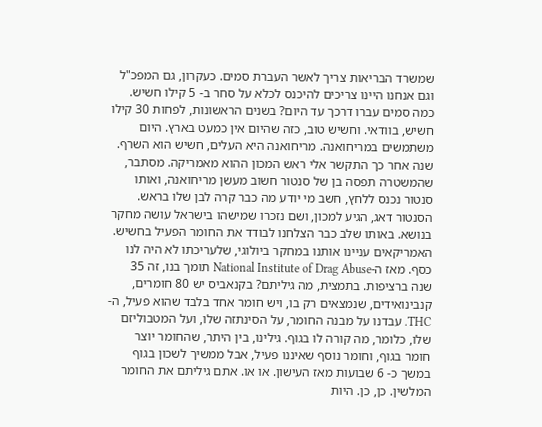שמשרד הבריאות צריך לאשר העברת סמים. כעקרון, גם המפכ"ל וגם אנחנו היינו צריכים להיכנס לכלא על סחר ב- 5 קילו חשיש. כמה סמים עברו דרכך עד היום? בשנים הראשונות, לפחות 30 קילו חשיש, בוודאי. וחשיש טוב, כזה שהיום אין כמעט בארץ. היום משתמשים במריחואנה. מריחואנה היא העלים, חשיש הוא השרף. שנה אחר כך התקשר אלי ראש המכון ההוא מאמריקה. מסתבר, שהמשטרה תפסה בן של סנטור חשוב מעשן מריחואנה, ואותו סנטור נכנס ללחץ, חשב מי יודע מה כבר קרה לבן שלו בראש. הסנטור דאג, הגיע למכון, ושם נזכרו שמישהו בישראל עושה מחקר בנושא. באותו שלב כבר הצלחנו לבודד את החומר הפעיל בחשיש. האמריקאים עניינו אותנו במחקר ביולוגי, שלעריכתו לא היה לנו כסף. מאז ה-National Institute of Drag Abuse תומך בנו, זה 35 שנה ברציפות. בתמצית, מה גיליתם? בקנאביס יש 80 חומרים, קנבינואידים, שנמצאים רק בו, ויש חומר אחד בלבד שהוא פעיל, ה- THC. עבדנו על מבנה החומר, על הסינתזה שלו, ועל המטבוליזם שלו, כלומר, מה קורה לו בגוף. גילינו, בין היתר, שהחומר יוצר חומר בגוף, וחומר נוסף שאיננו פעיל, אבל ממשיך לשכון בגוף במשך כ- 6 שבועות מאז העישון. או או. אתם גיליתם את החומר המלשין. כן, כן. היות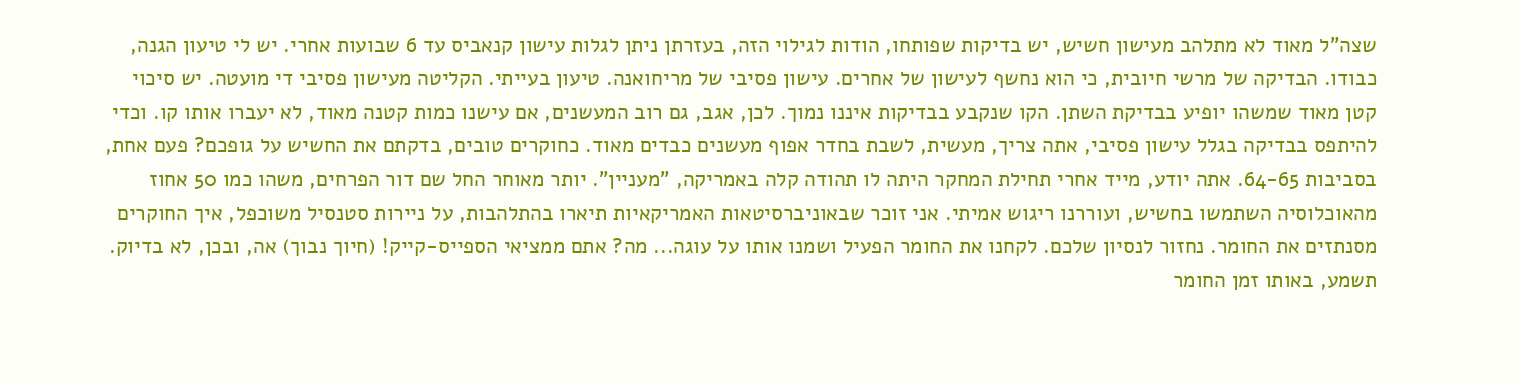שצה"ל מאוד לא מתלהב מעישון חשיש, יש בדיקות שפותחו, הודות לגילוי הזה, בעזרתן ניתן לגלות עישון קנאביס עד 6 שבועות אחרי. יש לי טיעון הגנה, כבודו. הבדיקה של מרשי חיובית, כי הוא נחשף לעישון של אחרים. עישון פסיבי של מריחואנה. טיעון בעייתי. הקליטה מעישון פסיבי די מועטה. יש סיכוי קטן מאוד שמשהו יופיע בבדיקת השתן. הקו שנקבע בבדיקות איננו נמוך. לכן, אגב, גם רוב המעשנים, אם עישנו כמות קטנה מאוד, לא יעברו אותו קו. וכדי להיתפס בבדיקה בגלל עישון פסיבי, אתה צריך, מעשית, לשבת בחדר אפוף מעשנים כבדים מאוד. כחוקרים טובים, בדקתם את החשיש על גופכם? פעם אחת, בסביבות 64-65. אתה יודע, מייד אחרי תחילת המחקר היתה לו תהודה קלה באמריקה, "מעניין". יותר מאוחר החל שם דור הפרחים, משהו כמו 50 אחוז מהאוכלוסיה השתמשו בחשיש, ועוררנו ריגוש אמיתי. אני זוכר שבאוניברסיטאות האמריקאיות תיארו בהתלהבות, על ניירות סטנסיל משוכפל, איך החוקרים מסנתזים את החומר. נחזור לנסיון שלכם. לקחנו את החומר הפעיל ושמנו אותו על עוגה... מה? אתם ממציאי הספייס-קייק! (חיוך נבוך) אה, ובכן, לא בדיוק. תשמע, באותו זמן החומר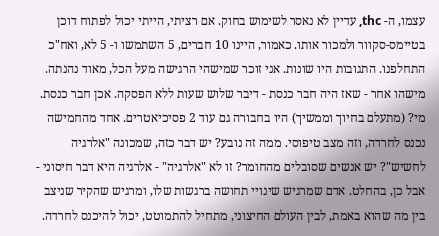עצמו, ה- thc, עדיין לא נאסר לשימוש בחוק. אם רציתי, הייתי יכול לפתוח דוכן בטיימס-סקוור ולמכור אותו. כאמור, היינו 10 חברים, 5 השתמשו ו- 5 לא, ואח"כ התחלפנו. התגובות היו שונות. אני זוכר שמישהי הרגישה מעל הכל, מאוד נהנתה. מישהו אחר - שאז היה חבר כנסת - דיבר שלוש שעות ללא הפסקה. אכן חבר כנסת. מי? (מתעלם בחיוך וממשיך) היו בחבורה גם עוד 2 פסיכיאטרים. אחד מהחמישה נכנס לחרדה, וזה מצב טיפוסי. ממה זה נובע? יש דבר כזה, שמכונה "אלרגיה לחשיש"? יש אנשים שסובלים מהחומר? זו לא "אלרגיה" - אלרגיה היא דבר חיסוני - אבל כן, בהחלט. אדם שמרגיש שינויי תחושה ברגשות שלו, ומרגיש שהקיר שניצב בין מה שהוא באמת, לבין העולם החיצוני, מתחיל להתמוטט, יכול להיכנס לחרדה.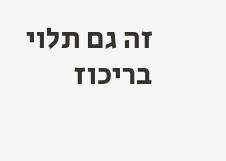זה גם תלוי בריכוז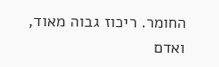החומר. ריכוז גבוה מאוד, ואדם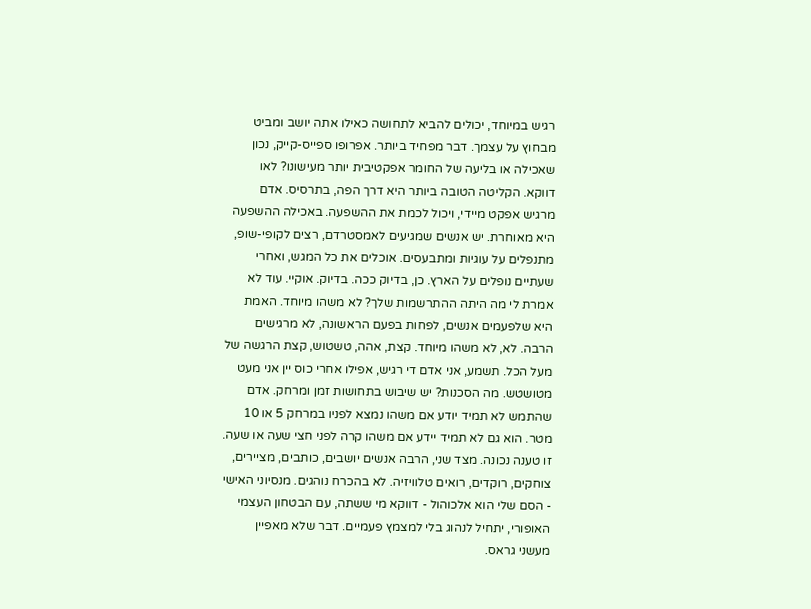רגיש במיוחד, יכולים להביא לתחושה כאילו אתה יושב ומביט מבחוץ על עצמך. דבר מפחיד ביותר. אפרופו ספייס-קייק, נכון שאכילה או בליעה של החומר אפקטיבית יותר מעישונו? לאו דווקא. הקליטה הטובה ביותר היא דרך הפה, בתרסיס. אדם מרגיש אפקט מיידי, ויכול לכמת את ההשפעה. באכילה ההשפעה היא מאוחרת. יש אנשים שמגיעים לאמסטרדם, רצים לקופי-שופ, מתנפלים על עוגיות ומתבעסים. אוכלים את כל המגש, ואחרי שעתיים נופלים על הארץ. כן, בדיוק ככה. בדיוק. אוקיי. עוד לא אמרת לי מה היתה ההתרשמות שלך? לא משהו מיוחד. האמת היא שלפעמים אנשים, לפחות בפעם הראשונה, לא מרגישים הרבה. לא, לא משהו מיוחד. קצת, אהה, טשטוש, קצת הרגשה של מעל הכל. תשמע, אני אדם די רגיש, אפילו אחרי כוס יין אני מעט מטושטש. מה הסכנות? יש שיבוש בתחושות זמן ומרחק. אדם שהתמש לא תמיד יודע אם משהו נמצא לפניו במרחק 5 או 10 מטר. הוא גם לא תמיד יידע אם משהו קרה לפני חצי שעה או שעה. זו טענה נכונה. מצד שני, הרבה אנשים יושבים, כותבים, מציירים, צוחקים, רוקדים, רואים טלוויזיה. לא בהכרח נוהגים. מנסיוני האישי - הסם שלי הוא אלכוהול - דווקא מי ששתה, עם הבטחון העצמי האופורי, יתחיל לנהוג בלי למצמץ פעמיים. דבר שלא מאפיין מעשני גראס.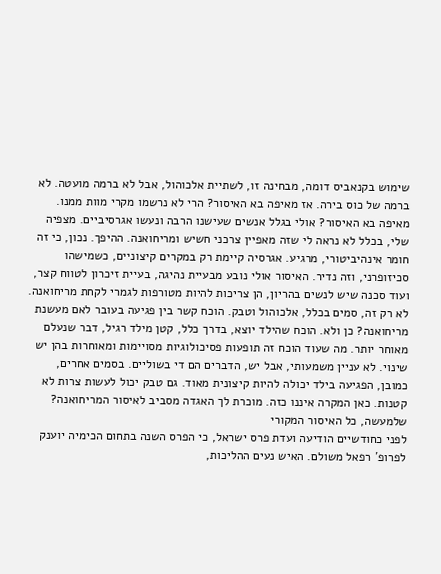שימוש בקנאביס דומה, מבחינה זו, לשתיית אלכוהול, אבל לא ברמה מועטה. לא ברמה של כוס בירה. אז מאיפה בא האיסור? הרי לא נרשמו מקרי מוות ממנו. מאיפה בא האיסור? אולי בגלל אנשים שעישנו הרבה ונעשו אגרסיביים. מצפיה שלי, בכלל לא נראה לי שזה מאפיין צרכני חשיש ומריחואנה. ההיפך. נכון, כי זה חומר אינהיביטורי, מרגיע. אגרסיה קיימת רק במקרים קיצוניים, כשמישהו סכיזופרני, וזה נדיר. האיסור אולי נובע מבעיית נהיגה, בעיית זיכרון לטווח קצר, ועוד סכנה שיש לנשים בהריון, הן צריכות להיות מטורפות לגמרי לקחת מריחואנה. לא רק זה, סמים בכלל, אלכוהול וטבק. הוכח קשר בין פגיעה בעובר לאם מעשנת מריחואנה? כן ולא. הוכח שהילד יוצא, בדרך כלל, קטן מילד רגיל, דבר שנעלם מאוחר יותר. מה שעוד הוכח זה תופעות פסיכולוגיות מסויימות ומאוחרות בהן יש שינוי. לא עניין משמעותי, אבל יש, הדברים הם די בשוליים. בסמים אחרים, כמובן, הפגיעה בילד יכולה להיות קיצונית מאוד. גם טבק יכול לעשות צרות לא קטנות. כאן המקרה איננו כזה. מוכרת לך האגדה מסביב לאיסור המריחואנה? שלמעשה, כל האיסור המקורי
לפני כחודשיים הודיעה ועדת פרס ישראל, כי הפרס השנה בתחום הכימיה יוענק לפרופ´ רפאל משולם. האיש נעים ההליכות,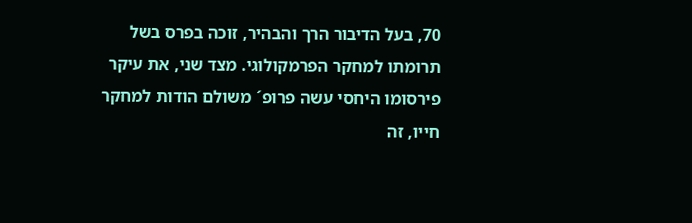70, בעל הדיבור הרך והבהיר, זוכה בפרס בשל תרומתו למחקר הפרמקולוגי. מצד שני, את עיקר פירסומו היחסי עשה פרופ´ משולם הודות למחקר חייו, זה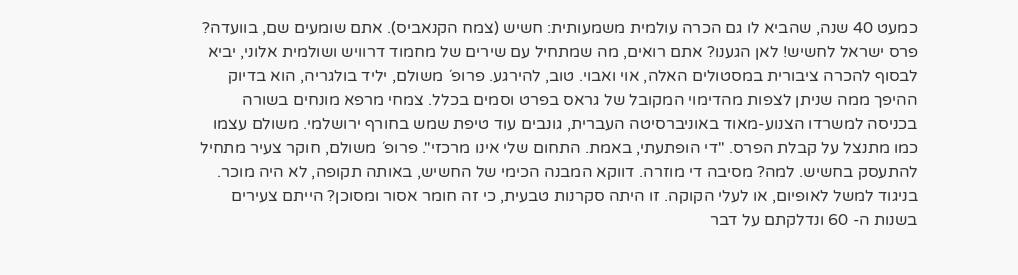כמעט 40 שנה, שהביא לו גם הכרה עולמית משמעותית: חשיש (צמח הקנאביס). אתם שומעים שם, בוועדה? פרס ישראל לחשיש! לאן הגענו? אתם רואים, מה שמתחיל עם שירים של מחמוד דרוויש ושולמית אלוני, יביא לבסוף להכרה ציבורית במסטולים האלה, אוי ואבוי. טוב, להירגע. פרופ´ משולם, יליד בולגריה, הוא בדיוק ההיפך ממה שניתן לצפות מהדימוי המקובל של גראס בפרט וסמים בכלל. צמחי מרפא מונחים בשורה בכניסה למשרדו הצנוע-מאוד באוניברסיטה העברית, גונבים עוד טיפת שמש בחורף ירושלמי. משולם עצמו כמו מתנצל על קבלת הפרס. "די הופתעתי, באמת. התחום שלי אינו מרכזי". פרופ´ משולם, חוקר צעיר מתחיל להתעסק בחשיש. למה? מסיבה די מוזרה. דווקא המבנה הכימי של החשיש, באותה תקופה, לא היה מוכר. בניגוד למשל לאופיום, או לעלי הקוקה. זו היתה סקרנות טבעית, כי זה חומר אסור ומסוכן? הייתם צעירים בשנות ה- 60 ונדלקתם על דבר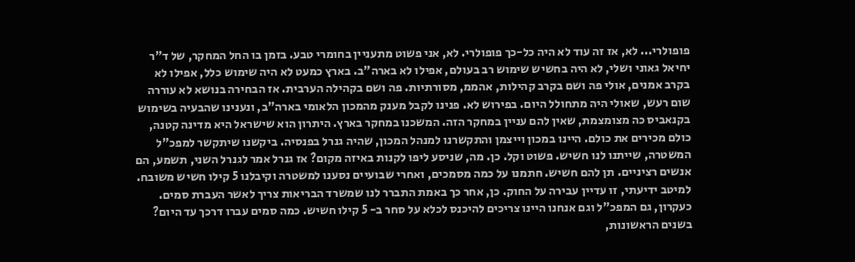פופולרי... לא, אז זה עוד לא היה כל-כך פופולרי. לא, אני פשוט מתעניין בחומרי טבע. בזמן בו החל המחקר, של ד"ר יחיאל גאוני ושלי, לא היה בחשיש שימוש רב בעולם, אפילו לא בארה"ב. בארץ כמעט לא היה שימוש כלל, אפילו לא בקרב אמנים, אולי פה ושם בקרב קהילות, אהממ, מסורתיות. פה ושם בקהילה הערבית. אז הבחירה בנושא לא עוררה שום רעש, שאולי היה מתחולל היום. בפירוש לא. פנינו לקבל מענק מהמכון הלאומי בארה"ב, ונענינו שהבעיה בשימוש בקנאביס כה מצומצמת, שאין להם עניין במחקר הזה. המשכנו במחקר בארץ. היתרון הוא שישראל היא מדינה קטנה, כולם מכירים את כולם. היינו במכון וייצמן והתקשרנו למנהל המכון, שהיה גנרל בפנסיה. ביקשנו שיתקשר למפכ"ל המשטרה, שייתנו לנו חשיש. פשוט וקל. כן. מה, שניסע ליפו לקנות באיזה מקום? אז גנרל אמר לגנרל השני, תשמע, הם אנשים רציניים. תן להם חשיש. חתמנו על כמה מסמכים, ואחרי שבועיים נסענו למשטרה וקיבלנו 5 קילו חשיש משובח. למיטב ידיעתי, זו עדיין עבירה על החוק. כן, אחר כך באמת התברר לנו שמשרד הבריאות צריך לאשר העברת סמים. כעקרון, גם המפכ"ל וגם אנחנו היינו צריכים להיכנס לכלא על סחר ב- 5 קילו חשיש. כמה סמים עברו דרכך עד היום? בשנים הראשונות,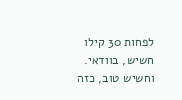לפחות 30 קילו חשיש, בוודאי. וחשיש טוב, כזה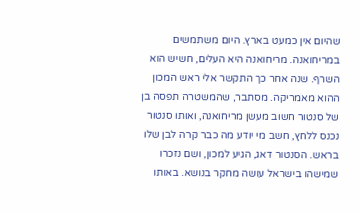שהיום אין כמעט בארץ. היום משתמשים במריחואנה. מריחואנה היא העלים, חשיש הוא השרף. שנה אחר כך התקשר אלי ראש המכון ההוא מאמריקה. מסתבר, שהמשטרה תפסה בן של סנטור חשוב מעשן מריחואנה, ואותו סנטור נכנס ללחץ, חשב מי יודע מה כבר קרה לבן שלו בראש. הסנטור דאג, הגיע למכון, ושם נזכרו שמישהו בישראל עושה מחקר בנושא. באותו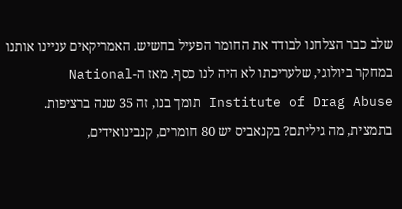שלב כבר הצלחנו לבודד את החומר הפעיל בחשיש. האמריקאים עניינו אותנו במחקר ביולוגי, שלעריכתו לא היה לנו כסף. מאז ה-National Institute of Drag Abuse תומך בנו, זה 35 שנה ברציפות. בתמצית, מה גיליתם? בקנאביס יש 80 חומרים, קנבינואידים,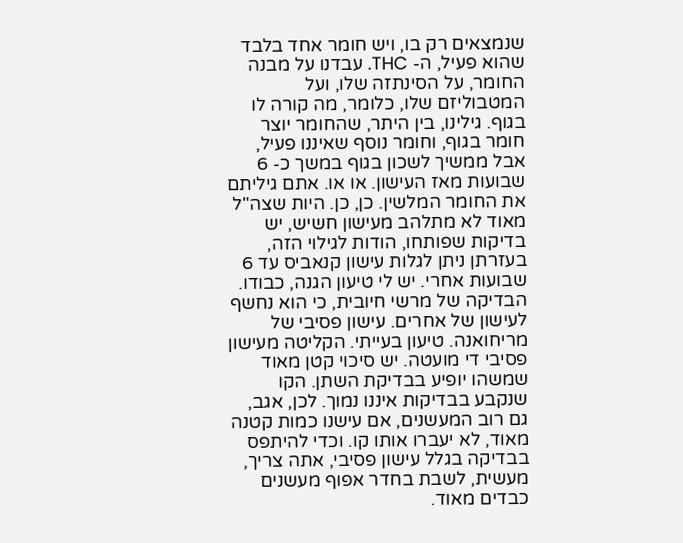שנמצאים רק בו, ויש חומר אחד בלבד שהוא פעיל, ה- THC. עבדנו על מבנה החומר, על הסינתזה שלו, ועל המטבוליזם שלו, כלומר, מה קורה לו בגוף. גילינו, בין היתר, שהחומר יוצר חומר בגוף, וחומר נוסף שאיננו פעיל, אבל ממשיך לשכון בגוף במשך כ- 6 שבועות מאז העישון. או או. אתם גיליתם את החומר המלשין. כן, כן. היות שצה"ל מאוד לא מתלהב מעישון חשיש, יש בדיקות שפותחו, הודות לגילוי הזה, בעזרתן ניתן לגלות עישון קנאביס עד 6 שבועות אחרי. יש לי טיעון הגנה, כבודו. הבדיקה של מרשי חיובית, כי הוא נחשף לעישון של אחרים. עישון פסיבי של מריחואנה. טיעון בעייתי. הקליטה מעישון פסיבי די מועטה. יש סיכוי קטן מאוד שמשהו יופיע בבדיקת השתן. הקו שנקבע בבדיקות איננו נמוך. לכן, אגב, גם רוב המעשנים, אם עישנו כמות קטנה מאוד, לא יעברו אותו קו. וכדי להיתפס בבדיקה בגלל עישון פסיבי, אתה צריך, מעשית, לשבת בחדר אפוף מעשנים כבדים מאוד.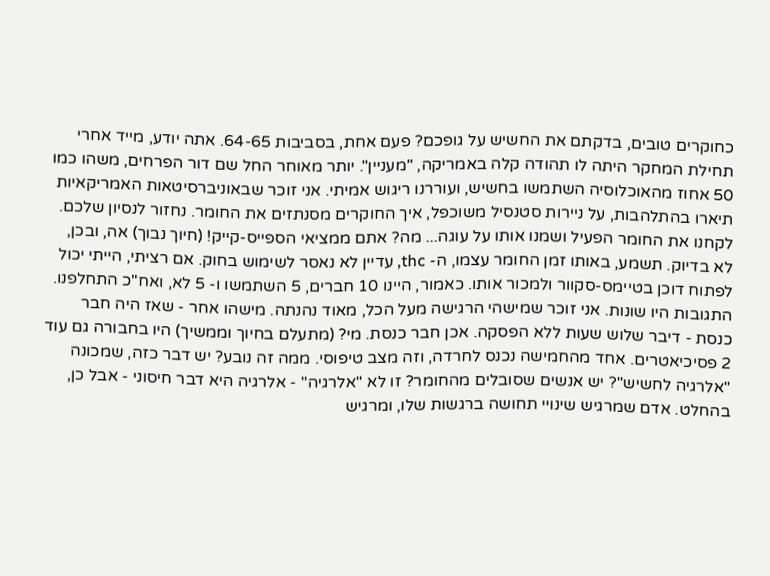כחוקרים טובים, בדקתם את החשיש על גופכם? פעם אחת, בסביבות 64-65. אתה יודע, מייד אחרי תחילת המחקר היתה לו תהודה קלה באמריקה, "מעניין". יותר מאוחר החל שם דור הפרחים, משהו כמו 50 אחוז מהאוכלוסיה השתמשו בחשיש, ועוררנו ריגוש אמיתי. אני זוכר שבאוניברסיטאות האמריקאיות תיארו בהתלהבות, על ניירות סטנסיל משוכפל, איך החוקרים מסנתזים את החומר. נחזור לנסיון שלכם. לקחנו את החומר הפעיל ושמנו אותו על עוגה... מה? אתם ממציאי הספייס-קייק! (חיוך נבוך) אה, ובכן, לא בדיוק. תשמע, באותו זמן החומר עצמו, ה- thc, עדיין לא נאסר לשימוש בחוק. אם רציתי, הייתי יכול לפתוח דוכן בטיימס-סקוור ולמכור אותו. כאמור, היינו 10 חברים, 5 השתמשו ו- 5 לא, ואח"כ התחלפנו. התגובות היו שונות. אני זוכר שמישהי הרגישה מעל הכל, מאוד נהנתה. מישהו אחר - שאז היה חבר כנסת - דיבר שלוש שעות ללא הפסקה. אכן חבר כנסת. מי? (מתעלם בחיוך וממשיך) היו בחבורה גם עוד 2 פסיכיאטרים. אחד מהחמישה נכנס לחרדה, וזה מצב טיפוסי. ממה זה נובע? יש דבר כזה, שמכונה "אלרגיה לחשיש"? יש אנשים שסובלים מהחומר? זו לא "אלרגיה" - אלרגיה היא דבר חיסוני - אבל כן, בהחלט. אדם שמרגיש שינויי תחושה ברגשות שלו, ומרגיש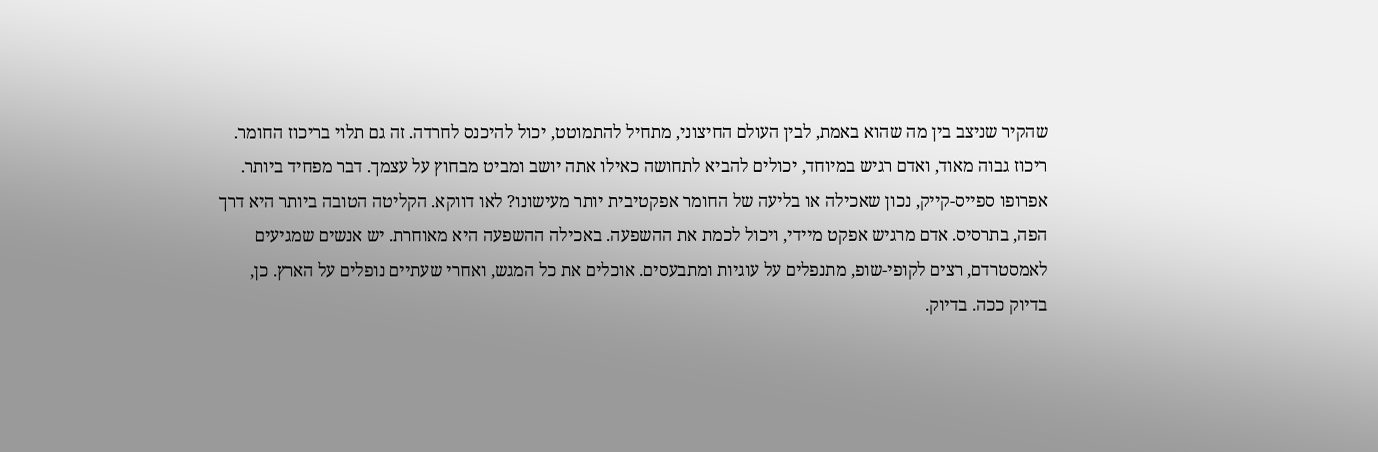שהקיר שניצב בין מה שהוא באמת, לבין העולם החיצוני, מתחיל להתמוטט, יכול להיכנס לחרדה. זה גם תלוי בריכוז החומר. ריכוז גבוה מאוד, ואדם רגיש במיוחד, יכולים להביא לתחושה כאילו אתה יושב ומביט מבחוץ על עצמך. דבר מפחיד ביותר. אפרופו ספייס-קייק, נכון שאכילה או בליעה של החומר אפקטיבית יותר מעישונו? לאו דווקא. הקליטה הטובה ביותר היא דרך הפה, בתרסיס. אדם מרגיש אפקט מיידי, ויכול לכמת את ההשפעה. באכילה ההשפעה היא מאוחרת. יש אנשים שמגיעים לאמסטרדם, רצים לקופי-שופ, מתנפלים על עוגיות ומתבעסים. אוכלים את כל המגש, ואחרי שעתיים נופלים על הארץ. כן, בדיוק ככה. בדיוק.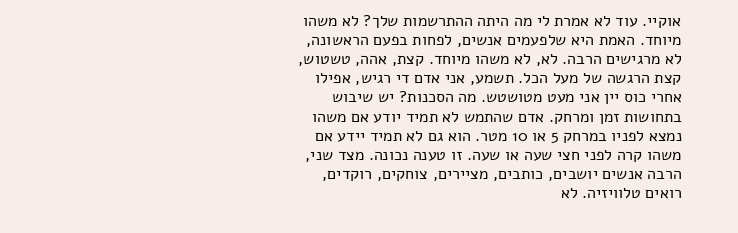אוקיי. עוד לא אמרת לי מה היתה ההתרשמות שלך? לא משהו מיוחד. האמת היא שלפעמים אנשים, לפחות בפעם הראשונה, לא מרגישים הרבה. לא, לא משהו מיוחד. קצת, אהה, טשטוש, קצת הרגשה של מעל הכל. תשמע, אני אדם די רגיש, אפילו אחרי כוס יין אני מעט מטושטש. מה הסכנות? יש שיבוש בתחושות זמן ומרחק. אדם שהתמש לא תמיד יודע אם משהו נמצא לפניו במרחק 5 או 10 מטר. הוא גם לא תמיד יידע אם משהו קרה לפני חצי שעה או שעה. זו טענה נכונה. מצד שני, הרבה אנשים יושבים, כותבים, מציירים, צוחקים, רוקדים, רואים טלוויזיה. לא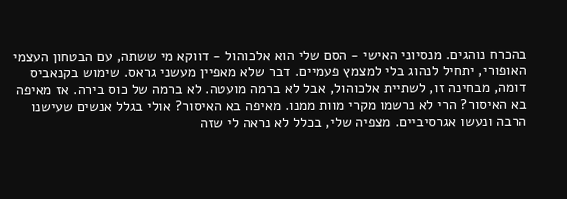בהכרח נוהגים. מנסיוני האישי - הסם שלי הוא אלכוהול - דווקא מי ששתה, עם הבטחון העצמי האופורי, יתחיל לנהוג בלי למצמץ פעמיים. דבר שלא מאפיין מעשני גראס. שימוש בקנאביס דומה, מבחינה זו, לשתיית אלכוהול, אבל לא ברמה מועטה. לא ברמה של כוס בירה. אז מאיפה בא האיסור? הרי לא נרשמו מקרי מוות ממנו. מאיפה בא האיסור? אולי בגלל אנשים שעישנו הרבה ונעשו אגרסיביים. מצפיה שלי, בכלל לא נראה לי שזה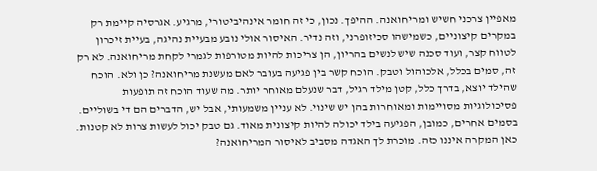מאפיין צרכני חשיש ומריחואנה. ההיפך. נכון, כי זה חומר אינהיביטורי, מרגיע. אגרסיה קיימת רק במקרים קיצוניים, כשמישהו סכיזופרני, וזה נדיר. האיסור אולי נובע מבעיית נהיגה, בעיית זיכרון לטווח קצר, ועוד סכנה שיש לנשים בהריון, הן צריכות להיות מטורפות לגמרי לקחת מריחואנה. לא רק זה, סמים בכלל, אלכוהול וטבק. הוכח קשר בין פגיעה בעובר לאם מעשנת מריחואנה? כן ולא. הוכח שהילד יוצא, בדרך כלל, קטן מילד רגיל, דבר שנעלם מאוחר יותר. מה שעוד הוכח זה תופעות פסיכולוגיות מסויימות ומאוחרות בהן יש שינוי. לא עניין משמעותי, אבל יש, הדברים הם די בשוליים. בסמים אחרים, כמובן, הפגיעה בילד יכולה להיות קיצונית מאוד. גם טבק יכול לעשות צרות לא קטנות. כאן המקרה איננו כזה. מוכרת לך האגדה מסביב לאיסור המריחואנה?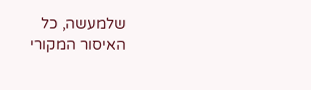שלמעשה, כל האיסור המקורי